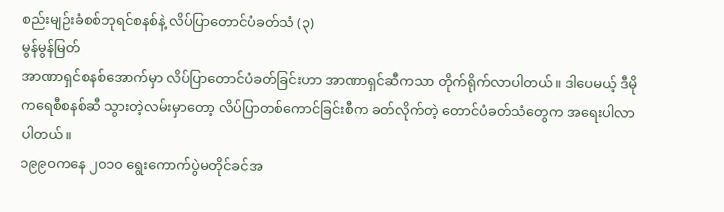စည်းမျဉ်းခံစစ်ဘုရင်စနစ်နဲ့ လိပ်ပြာတောင်ပံခတ်သံ (၃)
မွန်မွန်မြတ်
အာဏာရှင်စနစ်အောက်မှာ လိပ်ပြာတောင်ပံခတ်ခြင်းဟာ အာဏာရှင်ဆီကသာ တိုက်ရိုက်လာပါတယ်။ ဒါပေမယ့် ဒီမိုကရေစီစနစ်ဆီ သွားတဲ့လမ်းမှာတော့ လိပ်ပြာတစ်ကောင်ခြင်းစီက ခတ်လိုက်တဲ့ တောင်ပံခတ်သံတွေက အရေးပါလာပါတယ်။
၁၉၉ဝကနေ ၂၀၁၀ ရွေးကောက်ပွဲမတိုင်ခင်အ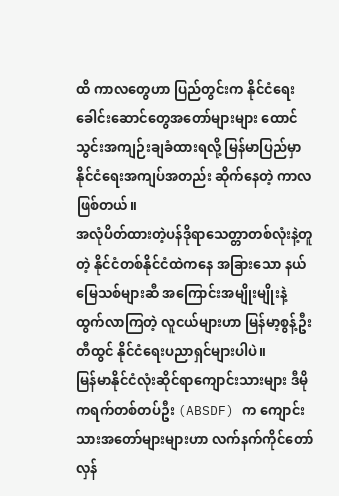ထိ ကာလတွေဟာ ပြည်တွင်းက နိုင်ငံရေးခေါင်းဆောင်တွေအတော်များများ ထောင်သွင်းအကျဉ်းချခံထားရလို့ မြန်မာပြည်မှာ နိုင်ငံရေးအကျပ်အတည်း ဆိုက်နေတဲ့ ကာလဖြစ်တယ်။
အလုံပိတ်ထားတဲ့ပန်ဒိုရာသေတ္တာတစ်လုံးနဲ့တူတဲ့ နိုင်ငံတစ်နိုင်ငံထဲကနေ အခြားသော နယ်မြေသစ်များဆီ အကြောင်းအမျိုးမျိုးနဲ့ ထွက်လာကြတဲ့ လူငယ်များဟာ မြန်မာ့စွန့်ဦးတီထွင် နိုင်ငံရေးပညာရှင်များပါပဲ။
မြန်မာနိုင်ငံလုံးဆိုင်ရာကျောင်းသားများ ဒီမိုကရက်တစ်တပ်ဦး (ABSDF) က ကျောင်းသားအတော်များများဟာ လက်နက်ကိုင်တော်လှန်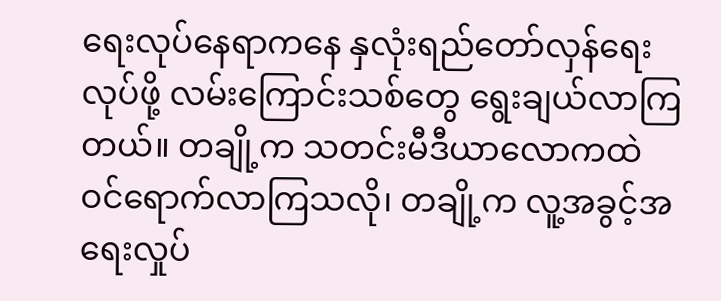ရေးလုပ်နေရာကနေ နှလုံးရည်တော်လှန်ရေးလုပ်ဖို့ လမ်းကြောင်းသစ်တွေ ရွေးချယ်လာကြတယ်။ တချို့က သတင်းမီဒီယာလောကထဲဝင်ရောက်လာကြသလို၊ တချို့က လူ့အခွင့်အရေးလှုပ်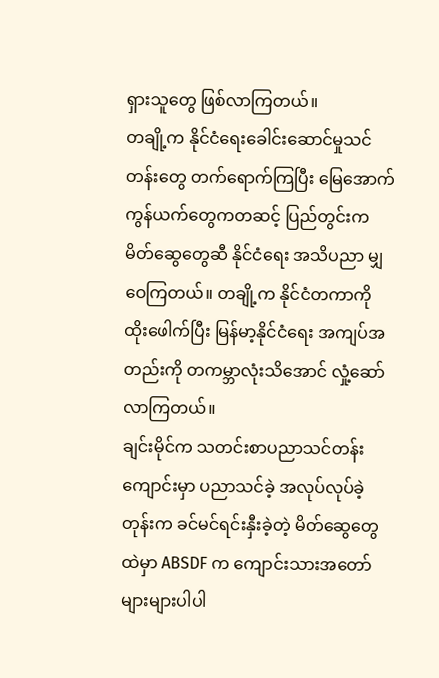ရှားသူတွေ ဖြစ်လာကြတယ်။
တချို့က နိုင်ငံရေးခေါင်းဆောင်မှုသင်တန်းတွေ တက်ရောက်ကြပြီး မြေအောက်ကွန်ယက်တွေကတဆင့် ပြည်တွင်းက မိတ်ဆွေတွေဆီ နိုင်ငံရေး အသိပညာ မျှဝေကြတယ်။ တချို့က နိုင်ငံတကာကို ထိုးဖေါက်ပြီး မြန်မာ့နိုင်ငံရေး အကျပ်အတည်းကို တကမ္ဘာလုံးသိအောင် လှုံ့ဆော်လာကြတယ်။
ချင်းမိုင်က သတင်းစာပညာသင်တန်းကျောင်းမှာ ပညာသင်ခဲ့ အလုပ်လုပ်ခဲ့တုန်းက ခင်မင်ရင်းနှီးခဲ့တဲ့ မိတ်ဆွေတွေထဲမှာ ABSDF က ကျောင်းသားအတော်များများပါပါ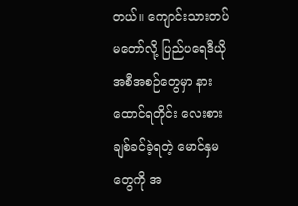တယ်။ ကျောင်းသားတပ်မတော်လို့ ပြည်ပရေဒီယိုအစီအစဉ်တွေမှာ နားထောင်ရတိုင်း လေးစားချစ်ခင်ခဲ့ရတဲ့ မောင်နှမတွေကို အ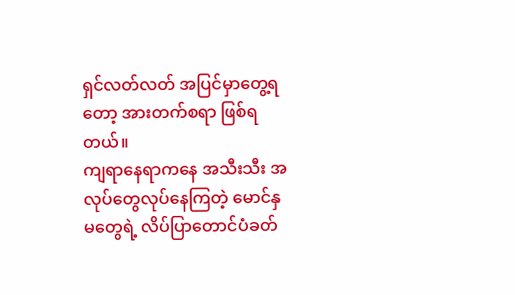ရှင်လတ်လတ် အပြင်မှာတွေ့ရတော့ အားတက်စရာ ဖြစ်ရတယ်။
ကျရာနေရာကနေ အသီးသီး အလုပ်တွေလုပ်နေကြတဲ့ မောင်နှမတွေရဲ့ လိပ်ပြာတောင်ပံခတ်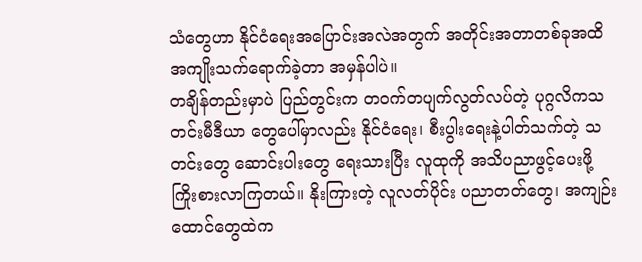သံတွေဟာ နိုင်ငံရေးအပြောင်းအလဲအတွက် အတိုင်းအတာတစ်ခုအထိ အကျိုးသက်ရောက်ခဲ့တာ အမှန်ပါပဲ။
တချိန်တည်းမှာပဲ ပြည်တွင်းက တဝက်တပျက်လွတ်လပ်တဲ့ ပုဂ္ဂလိကသတင်းမီဒီယာ တွေပေါ်မှာလည်း နိုင်ငံရေး၊ စီးပွါးရေးနဲ့ပါတ်သက်တဲ့ သတင်းတွေ ဆောင်းပါးတွေ ရေးသားပြီး လူထုကို အသိပညာဖွင့်ပေးဖို့ ကြိုးစားလာကြတယ်။ နိုးကြားတဲ့ လူလတ်ပိုင်း ပညာတတ်တွေ၊ အကျဉ်းထောင်တွေထဲက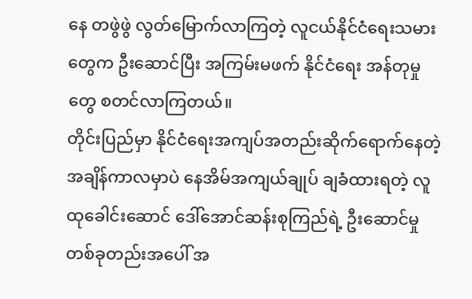နေ တဖွဲဖွဲ လွတ်မြောက်လာကြတဲ့ လူငယ်နိုင်ငံရေးသမားတွေက ဦးဆောင်ပြီး အကြမ်းမဖက် နိုင်ငံရေး အန်တုမှုတွေ စတင်လာကြတယ်။
တိုင်းပြည်မှာ နိုင်ငံရေးအကျပ်အတည်းဆိုက်ရောက်နေတဲ့ အချိန်ကာလမှာပဲ နေအိမ်အကျယ်ချုပ် ချခံထားရတဲ့ လူထုခေါင်းဆောင် ဒေါ်အောင်ဆန်းစုကြည်ရဲ့ ဦးဆောင်မှုတစ်ခုတည်းအပေါ် အ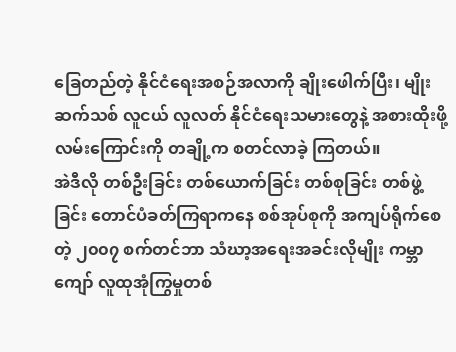ခြေတည်တဲ့ နိုင်ငံရေးအစဉ်အလာကို ချိုးဖေါက်ပြီး၊ မျိုးဆက်သစ် လူငယ် လူလတ် နိုင်ငံရေးသမားတွေနဲ့ အစားထိုးဖို့လမ်းကြောင်းကို တချို့က စတင်လာခဲ့ ကြတယ်။
အဲဒီလို တစ်ဦးခြင်း တစ်ယောက်ခြင်း တစ်စုခြင်း တစ်ဖွဲ့ခြင်း တောင်ပံခတ်ကြရာကနေ စစ်အုပ်စုကို အကျပ်ရိုက်စေတဲ့ ၂၀၀၇ စက်တင်ဘာ သံဃာ့အရေးအခင်းလိုမျိုး ကမ္ဘာကျော် လူထုအုံကြွမှုတစ်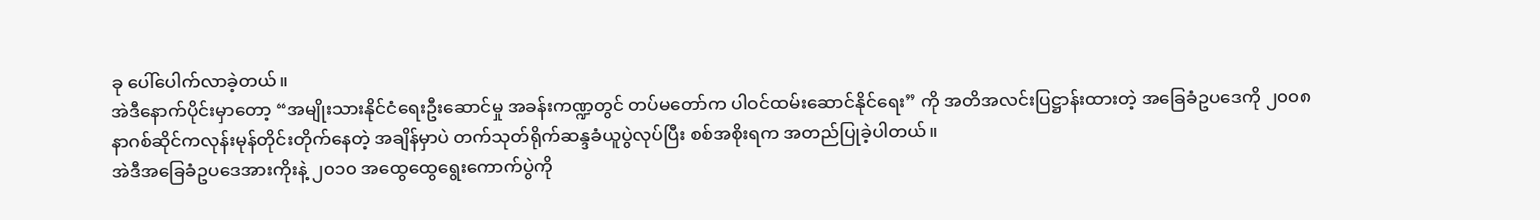ခု ပေါ်ပေါက်လာခဲ့တယ်။
အဲဒီနောက်ပိုင်းမှာတော့ “အမျိုးသားနိုင်ငံရေးဦးဆောင်မှု အခန်းကဏ္ဍတွင် တပ်မတော်က ပါဝင်ထမ်းဆောင်နိုင်ရေး” ကို အတိအလင်းပြဋ္ဌာန်းထားတဲ့ အခြေခံဥပဒေကို ၂၀၀၈ နာဂစ်ဆိုင်ကလုန်းမုန်တိုင်းတိုက်နေတဲ့ အချိန်မှာပဲ တက်သုတ်ရိုက်ဆန္ဒခံယူပွဲလုပ်ပြီး စစ်အစိုးရက အတည်ပြုခဲ့ပါတယ်။
အဲဒီအခြေခံဥပဒေအားကိုးနဲ့ ၂၀၁၀ အထွေထွေရွေးကောက်ပွဲကို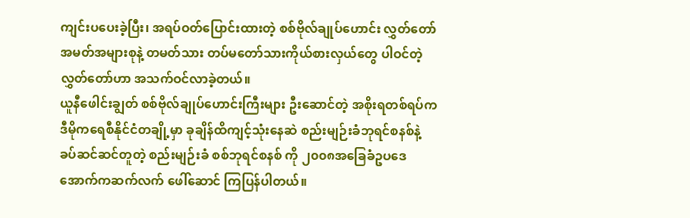ကျင်းပပေးခဲ့ပြီး၊ အရပ်ဝတ်ပြောင်းထားတဲ့ စစ်ဗိုလ်ချုပ်ဟောင်း လွှတ်တော်အမတ်အများစုနဲ့ တမတ်သား တပ်မတော်သားကိုယ်စားလှယ်တွေ ပါဝင်တဲ့ လွှတ်တော်ဟာ အသက်ဝင်လာခဲ့တယ်။
ယူနီဖေါင်းချွတ် စစ်ဗိုလ်ချုပ်ဟောင်းကြီးများ ဦးဆောင်တဲ့ အစိုးရတစ်ရပ်က ဒီမိုကရေစီနိုင်ငံတချို့မှာ ခုချိန်ထိကျင့်သုံးနေဆဲ စည်းမျဉ်းခံဘုရင်စနစ်နဲ့ ခပ်ဆင်ဆင်တူတဲ့ စည်းမျဉ်းခံ စစ်ဘုရင်စနစ် ကို ၂၀၀၈အခြေခံဥပဒေအောက်ကဆက်လက် ဖေါ်ဆောင် ကြပြန်ပါတယ်။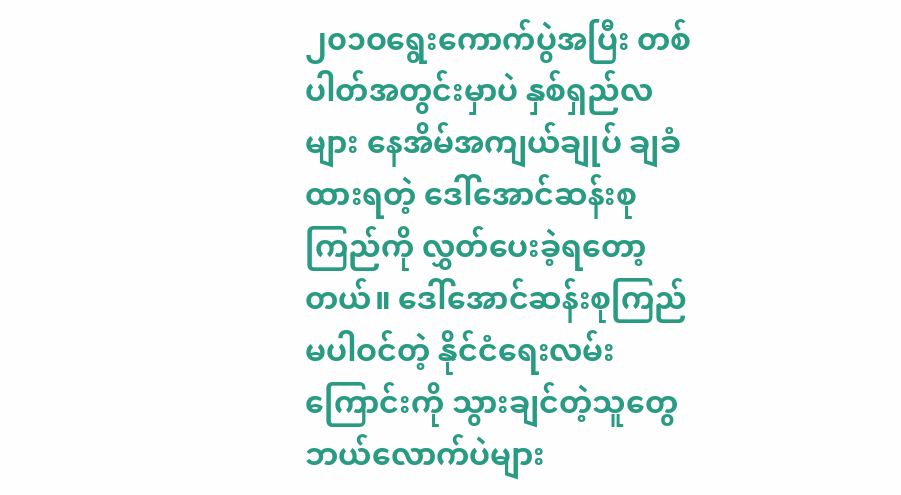၂၀၁ဝရွေးကောက်ပွဲအပြီး တစ်ပါတ်အတွင်းမှာပဲ နှစ်ရှည်လများ နေအိမ်အကျယ်ချုပ် ချခံထားရတဲ့ ဒေါ်အောင်ဆန်းစုကြည်ကို လွှတ်ပေးခဲ့ရတော့တယ်။ ဒေါ်အောင်ဆန်းစုကြည် မပါဝင်တဲ့ နိုင်ငံရေးလမ်းကြောင်းကို သွားချင်တဲ့သူတွေ ဘယ်လောက်ပဲများ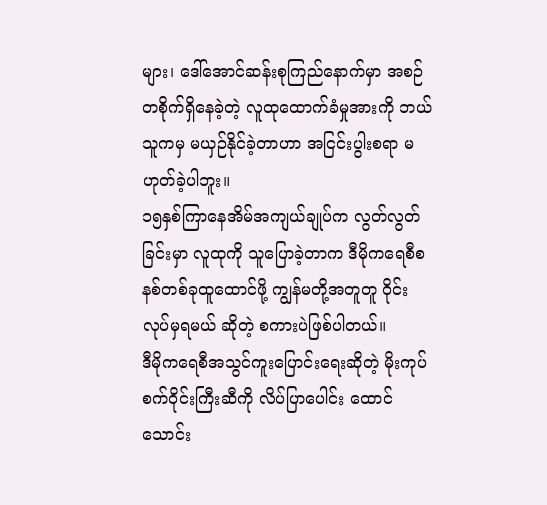များ၊ ဒေါ်အောင်ဆန်းစုကြည်နောက်မှာ အစဉ်တစိုက်ရှိနေခဲ့တဲ့ လူထုထောက်ခံမှုအားကို ဘယ်သူကမှ မယှဉ်နိုင်ခဲ့တာဟာ အငြင်းပွါးစရာ မဟုတ်ခဲ့ပါဘူး။
၁၅နှစ်ကြာနေအိမ်အကျယ်ချုပ်က လွတ်လွတ်ခြင်းမှာ လူထုကို သူပြောခဲ့တာက ဒီမိုကရေစီစနစ်တစ်ခုထူထောင်ဖို့ ကျွန်မတို့အတူတူ ၀ိုင်းလုပ်မှရမယ် ဆိုတဲ့ စကားပဲဖြစ်ပါတယ်။
ဒီမိုကရေစီအသွင်ကူးပြောင်းရေးဆိုတဲ့ မိုးကုပ်စက်ဝိုင်းကြီးဆီကို လိပ်ပြာပေါင်း ထောင်သောင်း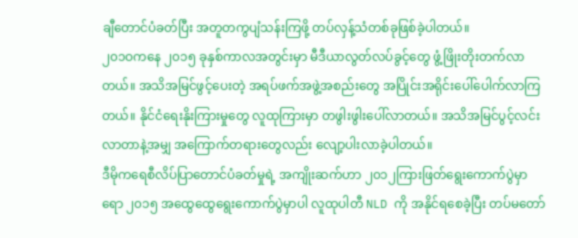ချီတောင်ပံခတ်ပြီး အတူတကွပျံသန်းကြဖို့ တပ်လှန့်သံတစ်ခုဖြစ်ခဲ့ပါတယ်။
၂၀၁ဝကနေ ၂၀၁၅ ခုနှစ်ကာလအတွင်းမှာ မီဒီယာလွတ်လပ်ခွင့်တွေ ဖွံ့ဖြိုးတိုးတက်လာတယ်။ အသိအမြင်ဖွင့်ပေးတဲ့ အရပ်ဖက်အဖွဲ့အစည်းတွေ အပြိုင်းအရိုင်းပေါ်ပေါက်လာကြတယ်။ နိုင်ငံရေးနိုးကြားမှုတွေ လူထုကြားမှာ တဖွါးဖွါးပေါ်လာတယ်။ အသိအမြင်ပွင့်လင်းလာတာနဲ့အမျှ အကြောက်တရားတွေလည်း လျော့ပါးလာခဲ့ပါတယ်။
ဒီမိုကရေစီလိပ်ပြာတောင်ပံခတ်မှုရဲ့ အကျိုးဆက်ဟာ ၂၀၁၂ကြားဖြတ်ရွေးကောက်ပွဲမှာ ရော ၂၀၁၅ အထွေထွေရွေးကောက်ပွဲမှာပါ လူထုပါတီ NLD ကို အနိုင်ရစေခဲ့ပြီး တပ်မတော်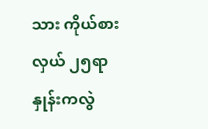သား ကိုယ်စားလှယ် ၂၅ရာနှုန်းကလွဲ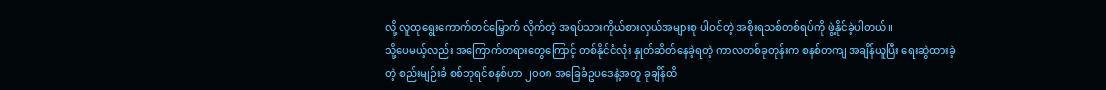လို့ လူထုရွေးကောက်တင်မြှောက် လိုက်တဲ့ အရပ်သားကိုယ်စားလှယ်အများစု ပါဝင်တဲ့ အစိုးရသစ်တစ်ရပ်ကို ဖွဲ့နိုင်ခဲ့ပါတယ်။
သို့ပေမယ့်လည်း အကြောက်တရားတွေကြောင့် တစ်နိုင်ငံလုံး နှုတ်ဆိတ်နေခဲ့ရတဲ့ ကာလတစ်ခုတုန်းက စနစ်တကျ အချိန်ယူပြီး ရေးဆွဲထားခဲ့တဲ့ စည်းမျဉ်းခံ စစ်ဘုရင်စနစ်ဟာ ၂၀၀၈ အခြေခံဥပဒေနဲ့အတူ ခုချိန်ထိ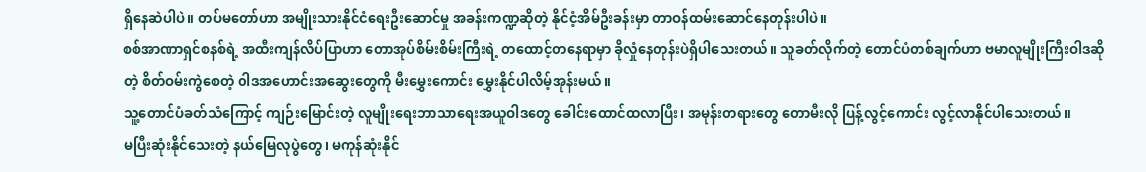ရှိနေဆဲပါပဲ။ တပ်မတော်ဟာ အမျိုးသားနိုင်ငံရေးဦးဆောင်မှု အခန်းကဏ္ဍဆိုတဲ့ နိုင်ငံ့အိမ်ဦးခန်းမှာ တာဝန်ထမ်းဆောင်နေတုန်းပါပဲ။
စစ်အာဏာရှင်စနစ်ရဲ့ အထီးကျန်လိပ်ပြာဟာ တောအုပ်စိမ်းစိမ်းကြီးရဲ့ တထောင့်တနေရာမှာ ခိုလှုံနေတုန်းပဲရှိပါသေးတယ်။ သူခတ်လိုက်တဲ့ တောင်ပံတစ်ချက်ဟာ ဗမာလူမျိုးကြီးဝါဒဆိုတဲ့ စိတ်ဝမ်းကွဲစေတဲ့ ၀ါဒအဟောင်းအဆွေးတွေကို မီးမွှေးကောင်း မွှေးနိုင်ပါလိမ့်အုန်းမယ်။
သူ့တောင်ပံခတ်သံကြောင့် ကျဉ်းမြောင်းတဲ့ လူမျိုးရေးဘာသာရေးအယူဝါဒတွေ ခေါင်းထောင်ထလာပြီး၊ အမုန်းတရားတွေ တောမီးလို ပြန့်လွင့်ကောင်း လွင့်လာနိုင်ပါသေးတယ်။
မပြီးဆုံးနိုင်သေးတဲ့ နယ်မြေလုပွဲတွေ၊ မကုန်ဆုံးနိုင်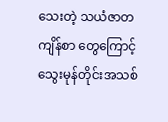သေးတဲ့ သယံဇာတကျိန်စာ တွေကြောင့် သွေးမုန်တိုင်းအသစ်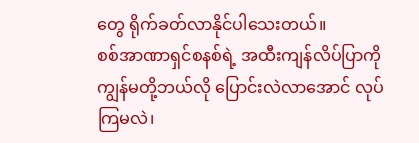တွေ ရိုက်ခတ်လာနိုင်ပါသေးတယ်။
စစ်အာဏာရှင်စနစ်ရဲ့ အထီးကျန်လိပ်ပြာကို ကျွန်မတို့ဘယ်လို ပြောင်းလဲလာအောင် လုပ်ကြမလဲ၊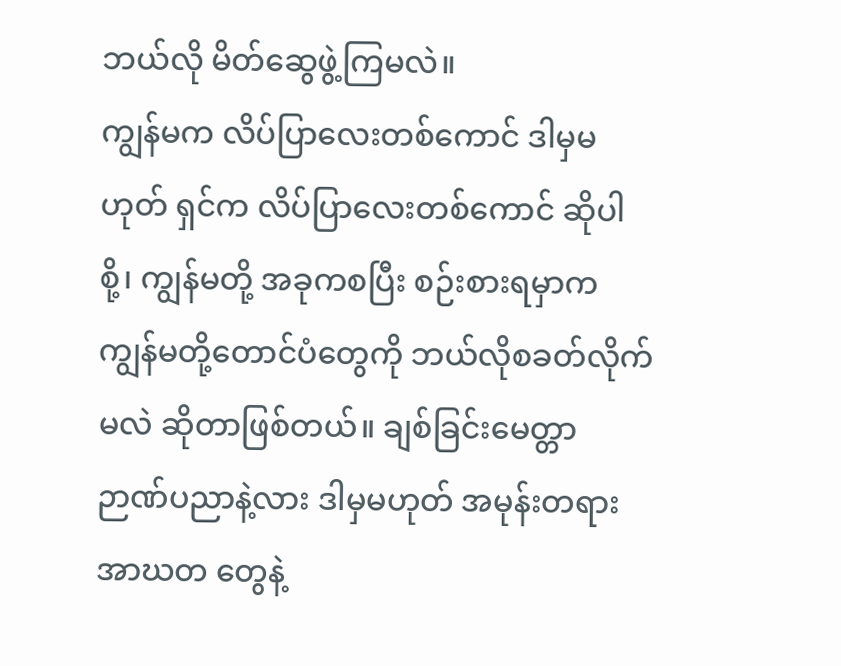ဘယ်လို မိတ်ဆွေဖွဲ့ကြမလဲ။
ကျွန်မက လိပ်ပြာလေးတစ်ကောင် ဒါမှမဟုတ် ရှင်က လိပ်ပြာလေးတစ်ကောင် ဆိုပါစို့၊ ကျွန်မတို့ အခုကစပြီး စဉ်းစားရမှာက ကျွန်မတို့တောင်ပံတွေကို ဘယ်လိုစခတ်လိုက်မလဲ ဆိုတာဖြစ်တယ်။ ချစ်ခြင်းမေတ္တာ ဉာဏ်ပညာနဲ့လား ဒါမှမဟုတ် အမုန်းတရား အာဃတ တွေနဲ့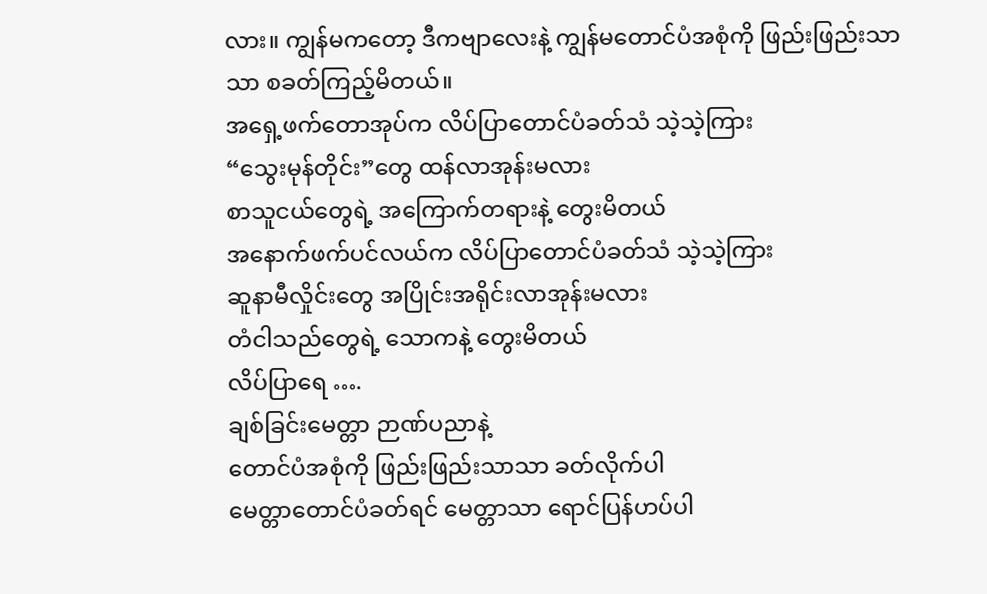လား။ ကျွန်မကတော့ ဒီကဗျာလေးနဲ့ ကျွန်မတောင်ပံအစုံကို ဖြည်းဖြည်းသာသာ စခတ်ကြည့်မိတယ်။
အရှေ့ဖက်တောအုပ်က လိပ်ပြာတောင်ပံခတ်သံ သဲ့သဲ့ကြား
“သွေးမုန်တိုင်း”တွေ ထန်လာအုန်းမလား
စာသူငယ်တွေရဲ့ အကြောက်တရားနဲ့ တွေးမိတယ်
အနောက်ဖက်ပင်လယ်က လိပ်ပြာတောင်ပံခတ်သံ သဲ့သဲ့ကြား
ဆူနာမီလှိုင်းတွေ အပြိုင်းအရိုင်းလာအုန်းမလား
တံငါသည်တွေရဲ့ သောကနဲ့ တွေးမိတယ်
လိပ်ပြာရေ ….
ချစ်ခြင်းမေတ္တာ ဉာဏ်ပညာနဲ့
တောင်ပံအစုံကို ဖြည်းဖြည်းသာသာ ခတ်လိုက်ပါ
မေတ္တာတောင်ပံခတ်ရင် မေတ္တာသာ ရောင်ပြန်ဟပ်ပါ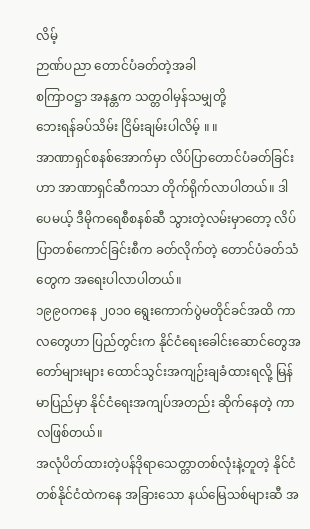လိမ့်
ဉာဏ်ပညာ တောင်ပံခတ်တဲ့အခါ
စကြာဝဋ္ဌာ အနန္တက သတ္တဝါမှန်သမျှတို့
ဘေးရန်ခပ်သိမ်း ငြိမ်းချမ်းပါလိမ့် ။ ။
အာဏာရှင်စနစ်အောက်မှာ လိပ်ပြာတောင်ပံခတ်ခြင်းဟာ အာဏာရှင်ဆီကသာ တိုက်ရိုက်လာပါတယ်။ ဒါပေမယ့် ဒီမိုကရေစီစနစ်ဆီ သွားတဲ့လမ်းမှာတော့ လိပ်ပြာတစ်ကောင်ခြင်းစီက ခတ်လိုက်တဲ့ တောင်ပံခတ်သံတွေက အရေးပါလာပါတယ်။
၁၉၉ဝကနေ ၂၀၁၀ ရွေးကောက်ပွဲမတိုင်ခင်အထိ ကာလတွေဟာ ပြည်တွင်းက နိုင်ငံရေးခေါင်းဆောင်တွေအတော်များများ ထောင်သွင်းအကျဉ်းချခံထားရလို့ မြန်မာပြည်မှာ နိုင်ငံရေးအကျပ်အတည်း ဆိုက်နေတဲ့ ကာလဖြစ်တယ်။
အလုံပိတ်ထားတဲ့ပန်ဒိုရာသေတ္တာတစ်လုံးနဲ့တူတဲ့ နိုင်ငံတစ်နိုင်ငံထဲကနေ အခြားသော နယ်မြေသစ်များဆီ အ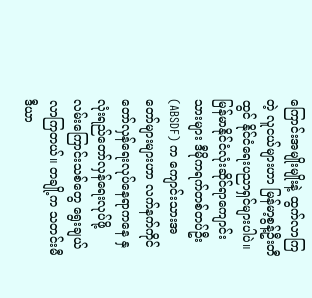ကြောင်းအမျိုးမျိုးနဲ့ ထွက်လာကြတဲ့ လူငယ်များဟာ မြန်မာ့စွန့်ဦးတီထွင် နိုင်ငံရေးပညာရှင်များပါပဲ။
မြန်မာနိုင်ငံလုံးဆိုင်ရာကျောင်းသားများ ဒီမိုကရက်တစ်တပ်ဦး (ABSDF) က ကျောင်းသားအတော်များများဟာ လက်နက်ကိုင်တော်လှန်ရေးလုပ်နေရာကနေ နှလုံးရည်တော်လှန်ရေးလုပ်ဖို့ လမ်းကြောင်းသစ်တွေ ရွေးချယ်လာကြတယ်။ တချို့က သတင်းမီဒီယာ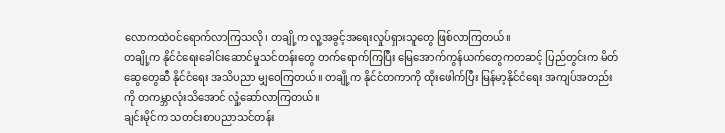လောကထဲဝင်ရောက်လာကြသလို၊ တချို့က လူ့အခွင့်အရေးလှုပ်ရှားသူတွေ ဖြစ်လာကြတယ်။
တချို့က နိုင်ငံရေးခေါင်းဆောင်မှုသင်တန်းတွေ တက်ရောက်ကြပြီး မြေအောက်ကွန်ယက်တွေကတဆင့် ပြည်တွင်းက မိတ်ဆွေတွေဆီ နိုင်ငံရေး အသိပညာ မျှဝေကြတယ်။ တချို့က နိုင်ငံတကာကို ထိုးဖေါက်ပြီး မြန်မာ့နိုင်ငံရေး အကျပ်အတည်းကို တကမ္ဘာလုံးသိအောင် လှုံ့ဆော်လာကြတယ်။
ချင်းမိုင်က သတင်းစာပညာသင်တန်း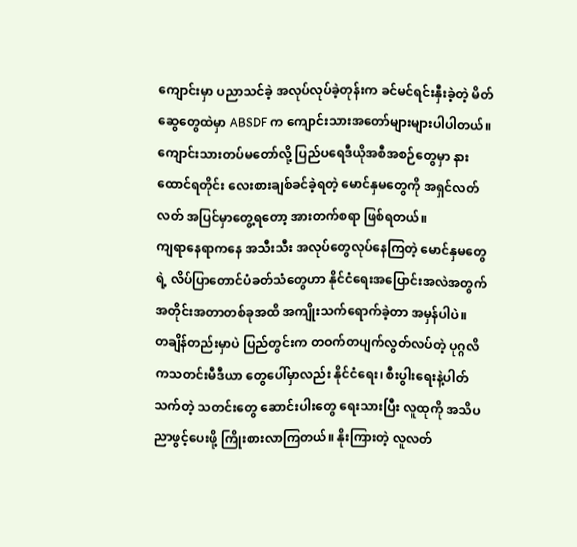ကျောင်းမှာ ပညာသင်ခဲ့ အလုပ်လုပ်ခဲ့တုန်းက ခင်မင်ရင်းနှီးခဲ့တဲ့ မိတ်ဆွေတွေထဲမှာ ABSDF က ကျောင်းသားအတော်များများပါပါတယ်။ ကျောင်းသားတပ်မတော်လို့ ပြည်ပရေဒီယိုအစီအစဉ်တွေမှာ နားထောင်ရတိုင်း လေးစားချစ်ခင်ခဲ့ရတဲ့ မောင်နှမတွေကို အရှင်လတ်လတ် အပြင်မှာတွေ့ရတော့ အားတက်စရာ ဖြစ်ရတယ်။
ကျရာနေရာကနေ အသီးသီး အလုပ်တွေလုပ်နေကြတဲ့ မောင်နှမတွေရဲ့ လိပ်ပြာတောင်ပံခတ်သံတွေဟာ နိုင်ငံရေးအပြောင်းအလဲအတွက် အတိုင်းအတာတစ်ခုအထိ အကျိုးသက်ရောက်ခဲ့တာ အမှန်ပါပဲ။
တချိန်တည်းမှာပဲ ပြည်တွင်းက တဝက်တပျက်လွတ်လပ်တဲ့ ပုဂ္ဂလိကသတင်းမီဒီယာ တွေပေါ်မှာလည်း နိုင်ငံရေး၊ စီးပွါးရေးနဲ့ပါတ်သက်တဲ့ သတင်းတွေ ဆောင်းပါးတွေ ရေးသားပြီး လူထုကို အသိပညာဖွင့်ပေးဖို့ ကြိုးစားလာကြတယ်။ နိုးကြားတဲ့ လူလတ်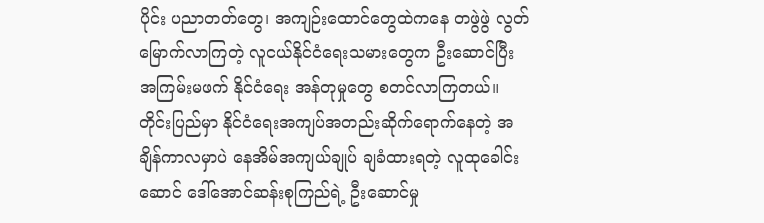ပိုင်း ပညာတတ်တွေ၊ အကျဉ်းထောင်တွေထဲကနေ တဖွဲဖွဲ လွတ်မြောက်လာကြတဲ့ လူငယ်နိုင်ငံရေးသမားတွေက ဦးဆောင်ပြီး အကြမ်းမဖက် နိုင်ငံရေး အန်တုမှုတွေ စတင်လာကြတယ်။
တိုင်းပြည်မှာ နိုင်ငံရေးအကျပ်အတည်းဆိုက်ရောက်နေတဲ့ အချိန်ကာလမှာပဲ နေအိမ်အကျယ်ချုပ် ချခံထားရတဲ့ လူထုခေါင်းဆောင် ဒေါ်အောင်ဆန်းစုကြည်ရဲ့ ဦးဆောင်မှု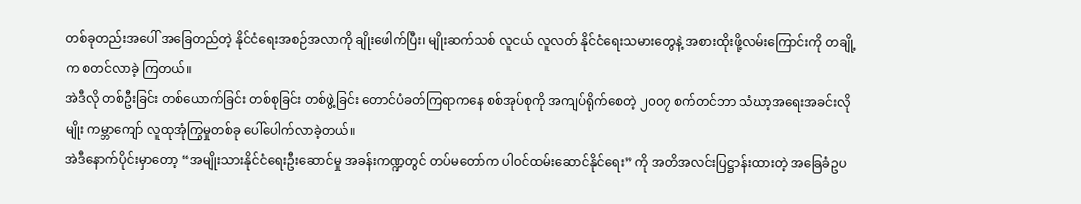တစ်ခုတည်းအပေါ် အခြေတည်တဲ့ နိုင်ငံရေးအစဉ်အလာကို ချိုးဖေါက်ပြီး၊ မျိုးဆက်သစ် လူငယ် လူလတ် နိုင်ငံရေးသမားတွေနဲ့ အစားထိုးဖို့လမ်းကြောင်းကို တချို့က စတင်လာခဲ့ ကြတယ်။
အဲဒီလို တစ်ဦးခြင်း တစ်ယောက်ခြင်း တစ်စုခြင်း တစ်ဖွဲ့ခြင်း တောင်ပံခတ်ကြရာကနေ စစ်အုပ်စုကို အကျပ်ရိုက်စေတဲ့ ၂၀၀၇ စက်တင်ဘာ သံဃာ့အရေးအခင်းလိုမျိုး ကမ္ဘာကျော် လူထုအုံကြွမှုတစ်ခု ပေါ်ပေါက်လာခဲ့တယ်။
အဲဒီနောက်ပိုင်းမှာတော့ “အမျိုးသားနိုင်ငံရေးဦးဆောင်မှု အခန်းကဏ္ဍတွင် တပ်မတော်က ပါဝင်ထမ်းဆောင်နိုင်ရေး” ကို အတိအလင်းပြဋ္ဌာန်းထားတဲ့ အခြေခံဥပ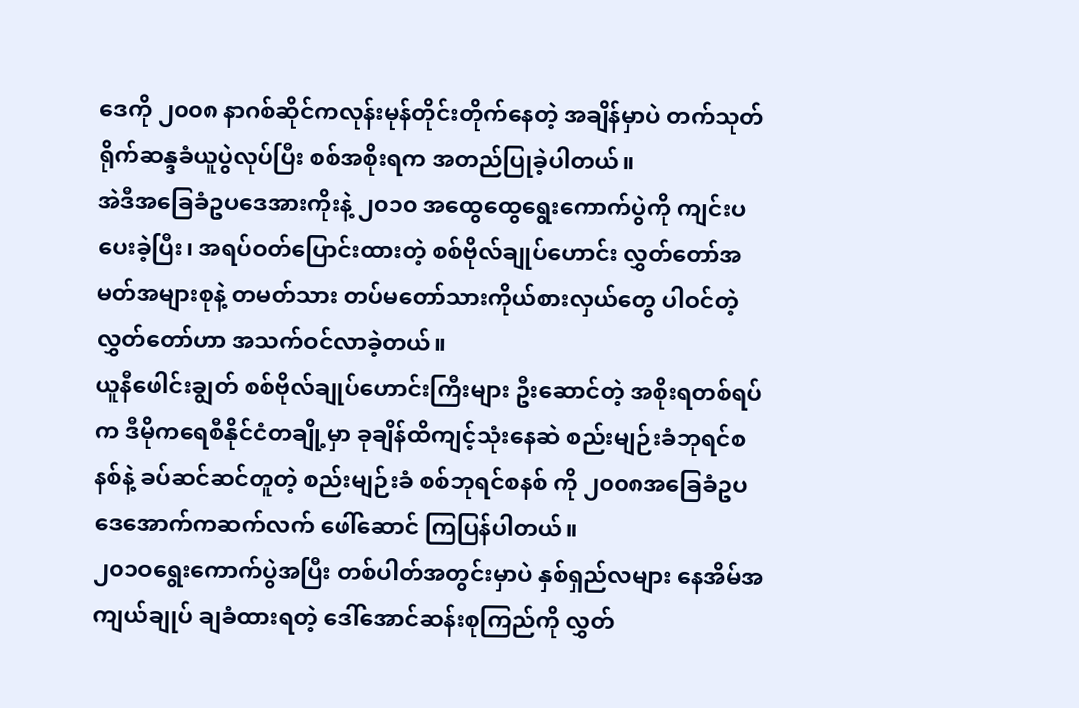ဒေကို ၂၀၀၈ နာဂစ်ဆိုင်ကလုန်းမုန်တိုင်းတိုက်နေတဲ့ အချိန်မှာပဲ တက်သုတ်ရိုက်ဆန္ဒခံယူပွဲလုပ်ပြီး စစ်အစိုးရက အတည်ပြုခဲ့ပါတယ်။
အဲဒီအခြေခံဥပဒေအားကိုးနဲ့ ၂၀၁၀ အထွေထွေရွေးကောက်ပွဲကို ကျင်းပပေးခဲ့ပြီး၊ အရပ်ဝတ်ပြောင်းထားတဲ့ စစ်ဗိုလ်ချုပ်ဟောင်း လွှတ်တော်အမတ်အများစုနဲ့ တမတ်သား တပ်မတော်သားကိုယ်စားလှယ်တွေ ပါဝင်တဲ့ လွှတ်တော်ဟာ အသက်ဝင်လာခဲ့တယ်။
ယူနီဖေါင်းချွတ် စစ်ဗိုလ်ချုပ်ဟောင်းကြီးများ ဦးဆောင်တဲ့ အစိုးရတစ်ရပ်က ဒီမိုကရေစီနိုင်ငံတချို့မှာ ခုချိန်ထိကျင့်သုံးနေဆဲ စည်းမျဉ်းခံဘုရင်စနစ်နဲ့ ခပ်ဆင်ဆင်တူတဲ့ စည်းမျဉ်းခံ စစ်ဘုရင်စနစ် ကို ၂၀၀၈အခြေခံဥပဒေအောက်ကဆက်လက် ဖေါ်ဆောင် ကြပြန်ပါတယ်။
၂၀၁ဝရွေးကောက်ပွဲအပြီး တစ်ပါတ်အတွင်းမှာပဲ နှစ်ရှည်လများ နေအိမ်အကျယ်ချုပ် ချခံထားရတဲ့ ဒေါ်အောင်ဆန်းစုကြည်ကို လွှတ်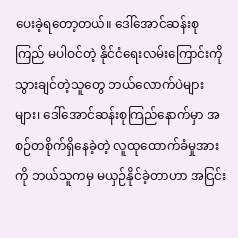ပေးခဲ့ရတော့တယ်။ ဒေါ်အောင်ဆန်းစုကြည် မပါဝင်တဲ့ နိုင်ငံရေးလမ်းကြောင်းကို သွားချင်တဲ့သူတွေ ဘယ်လောက်ပဲများများ၊ ဒေါ်အောင်ဆန်းစုကြည်နောက်မှာ အစဉ်တစိုက်ရှိနေခဲ့တဲ့ လူထုထောက်ခံမှုအားကို ဘယ်သူကမှ မယှဉ်နိုင်ခဲ့တာဟာ အငြင်း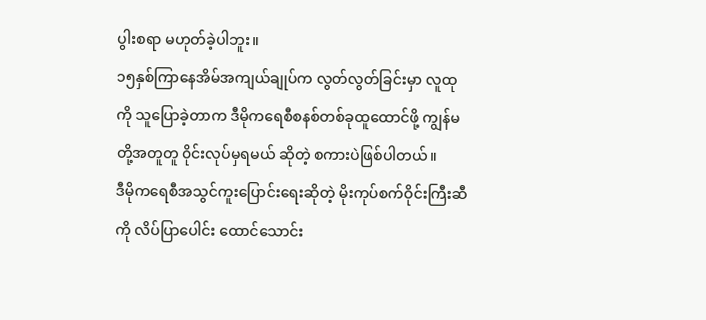ပွါးစရာ မဟုတ်ခဲ့ပါဘူး။
၁၅နှစ်ကြာနေအိမ်အကျယ်ချုပ်က လွတ်လွတ်ခြင်းမှာ လူထုကို သူပြောခဲ့တာက ဒီမိုကရေစီစနစ်တစ်ခုထူထောင်ဖို့ ကျွန်မတို့အတူတူ ၀ိုင်းလုပ်မှရမယ် ဆိုတဲ့ စကားပဲဖြစ်ပါတယ်။
ဒီမိုကရေစီအသွင်ကူးပြောင်းရေးဆိုတဲ့ မိုးကုပ်စက်ဝိုင်းကြီးဆီကို လိပ်ပြာပေါင်း ထောင်သောင်း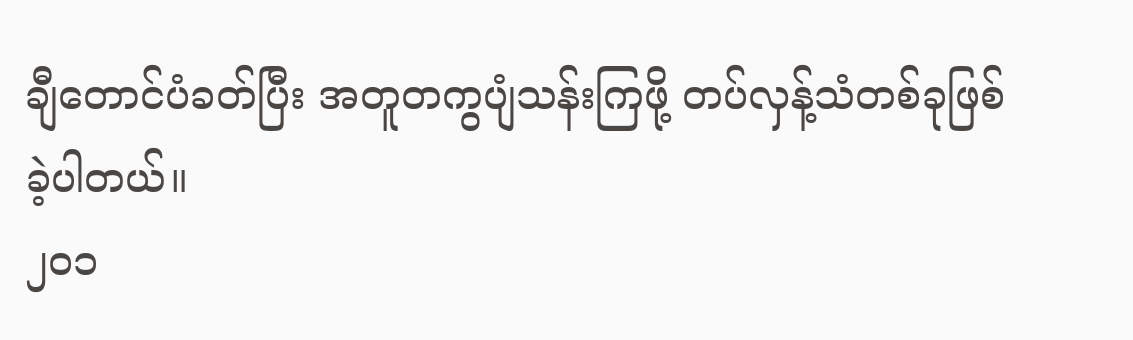ချီတောင်ပံခတ်ပြီး အတူတကွပျံသန်းကြဖို့ တပ်လှန့်သံတစ်ခုဖြစ်ခဲ့ပါတယ်။
၂၀၁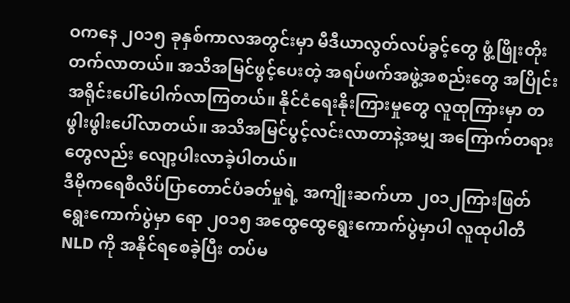ဝကနေ ၂၀၁၅ ခုနှစ်ကာလအတွင်းမှာ မီဒီယာလွတ်လပ်ခွင့်တွေ ဖွံ့ဖြိုးတိုးတက်လာတယ်။ အသိအမြင်ဖွင့်ပေးတဲ့ အရပ်ဖက်အဖွဲ့အစည်းတွေ အပြိုင်းအရိုင်းပေါ်ပေါက်လာကြတယ်။ နိုင်ငံရေးနိုးကြားမှုတွေ လူထုကြားမှာ တဖွါးဖွါးပေါ်လာတယ်။ အသိအမြင်ပွင့်လင်းလာတာနဲ့အမျှ အကြောက်တရားတွေလည်း လျော့ပါးလာခဲ့ပါတယ်။
ဒီမိုကရေစီလိပ်ပြာတောင်ပံခတ်မှုရဲ့ အကျိုးဆက်ဟာ ၂၀၁၂ကြားဖြတ်ရွေးကောက်ပွဲမှာ ရော ၂၀၁၅ အထွေထွေရွေးကောက်ပွဲမှာပါ လူထုပါတီ NLD ကို အနိုင်ရစေခဲ့ပြီး တပ်မ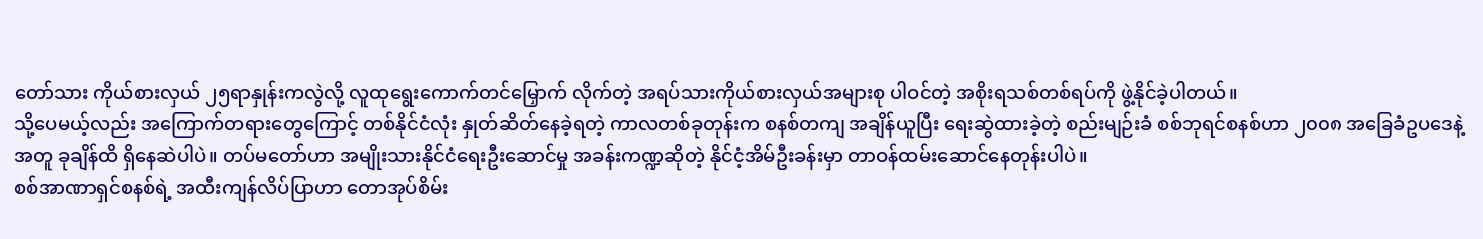တော်သား ကိုယ်စားလှယ် ၂၅ရာနှုန်းကလွဲလို့ လူထုရွေးကောက်တင်မြှောက် လိုက်တဲ့ အရပ်သားကိုယ်စားလှယ်အများစု ပါဝင်တဲ့ အစိုးရသစ်တစ်ရပ်ကို ဖွဲ့နိုင်ခဲ့ပါတယ်။
သို့ပေမယ့်လည်း အကြောက်တရားတွေကြောင့် တစ်နိုင်ငံလုံး နှုတ်ဆိတ်နေခဲ့ရတဲ့ ကာလတစ်ခုတုန်းက စနစ်တကျ အချိန်ယူပြီး ရေးဆွဲထားခဲ့တဲ့ စည်းမျဉ်းခံ စစ်ဘုရင်စနစ်ဟာ ၂၀၀၈ အခြေခံဥပဒေနဲ့အတူ ခုချိန်ထိ ရှိနေဆဲပါပဲ။ တပ်မတော်ဟာ အမျိုးသားနိုင်ငံရေးဦးဆောင်မှု အခန်းကဏ္ဍဆိုတဲ့ နိုင်ငံ့အိမ်ဦးခန်းမှာ တာဝန်ထမ်းဆောင်နေတုန်းပါပဲ။
စစ်အာဏာရှင်စနစ်ရဲ့ အထီးကျန်လိပ်ပြာဟာ တောအုပ်စိမ်း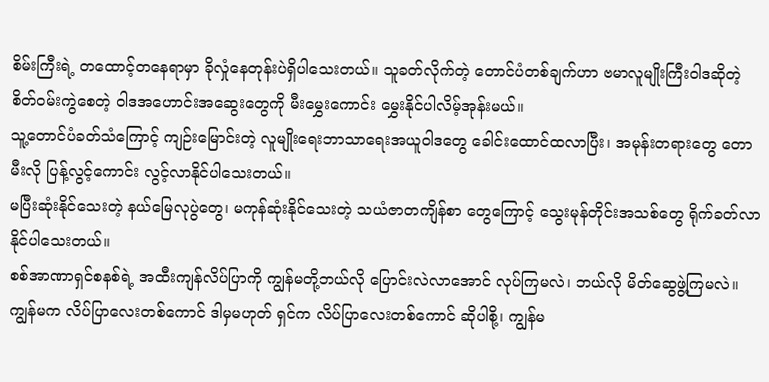စိမ်းကြီးရဲ့ တထောင့်တနေရာမှာ ခိုလှုံနေတုန်းပဲရှိပါသေးတယ်။ သူခတ်လိုက်တဲ့ တောင်ပံတစ်ချက်ဟာ ဗမာလူမျိုးကြီးဝါဒဆိုတဲ့ စိတ်ဝမ်းကွဲစေတဲ့ ၀ါဒအဟောင်းအဆွေးတွေကို မီးမွှေးကောင်း မွှေးနိုင်ပါလိမ့်အုန်းမယ်။
သူ့တောင်ပံခတ်သံကြောင့် ကျဉ်းမြောင်းတဲ့ လူမျိုးရေးဘာသာရေးအယူဝါဒတွေ ခေါင်းထောင်ထလာပြီး၊ အမုန်းတရားတွေ တောမီးလို ပြန့်လွင့်ကောင်း လွင့်လာနိုင်ပါသေးတယ်။
မပြီးဆုံးနိုင်သေးတဲ့ နယ်မြေလုပွဲတွေ၊ မကုန်ဆုံးနိုင်သေးတဲ့ သယံဇာတကျိန်စာ တွေကြောင့် သွေးမုန်တိုင်းအသစ်တွေ ရိုက်ခတ်လာနိုင်ပါသေးတယ်။
စစ်အာဏာရှင်စနစ်ရဲ့ အထီးကျန်လိပ်ပြာကို ကျွန်မတို့ဘယ်လို ပြောင်းလဲလာအောင် လုပ်ကြမလဲ၊ ဘယ်လို မိတ်ဆွေဖွဲ့ကြမလဲ။
ကျွန်မက လိပ်ပြာလေးတစ်ကောင် ဒါမှမဟုတ် ရှင်က လိပ်ပြာလေးတစ်ကောင် ဆိုပါစို့၊ ကျွန်မ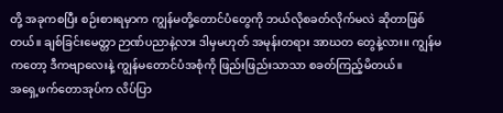တို့ အခုကစပြီး စဉ်းစားရမှာက ကျွန်မတို့တောင်ပံတွေကို ဘယ်လိုစခတ်လိုက်မလဲ ဆိုတာဖြစ်တယ်။ ချစ်ခြင်းမေတ္တာ ဉာဏ်ပညာနဲ့လား ဒါမှမဟုတ် အမုန်းတရား အာဃတ တွေနဲ့လား။ ကျွန်မကတော့ ဒီကဗျာလေးနဲ့ ကျွန်မတောင်ပံအစုံကို ဖြည်းဖြည်းသာသာ စခတ်ကြည့်မိတယ်။
အရှေ့ဖက်တောအုပ်က လိပ်ပြာ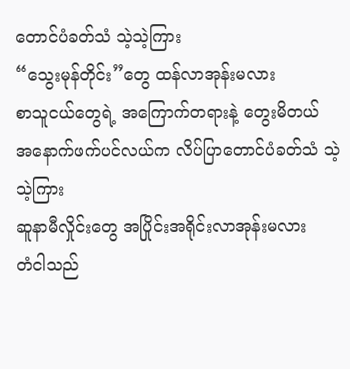တောင်ပံခတ်သံ သဲ့သဲ့ကြား
“သွေးမုန်တိုင်း”တွေ ထန်လာအုန်းမလား
စာသူငယ်တွေရဲ့ အကြောက်တရားနဲ့ တွေးမိတယ်
အနောက်ဖက်ပင်လယ်က လိပ်ပြာတောင်ပံခတ်သံ သဲ့သဲ့ကြား
ဆူနာမီလှိုင်းတွေ အပြိုင်းအရိုင်းလာအုန်းမလား
တံငါသည်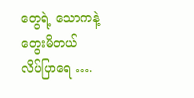တွေရဲ့ သောကနဲ့ တွေးမိတယ်
လိပ်ပြာရေ ….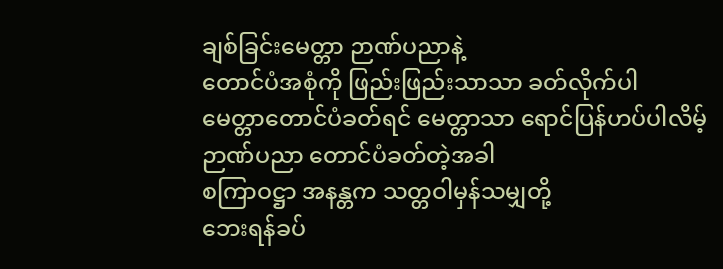ချစ်ခြင်းမေတ္တာ ဉာဏ်ပညာနဲ့
တောင်ပံအစုံကို ဖြည်းဖြည်းသာသာ ခတ်လိုက်ပါ
မေတ္တာတောင်ပံခတ်ရင် မေတ္တာသာ ရောင်ပြန်ဟပ်ပါလိမ့်
ဉာဏ်ပညာ တောင်ပံခတ်တဲ့အခါ
စကြာဝဋ္ဌာ အနန္တက သတ္တဝါမှန်သမျှတို့
ဘေးရန်ခပ်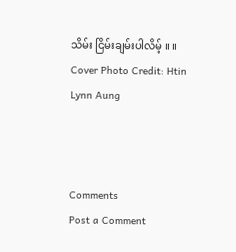သိမ်း ငြိမ်းချမ်းပါလိမ့် ။ ။
Cover Photo Credit: Htin Lynn Aung



Comments
Post a Comment